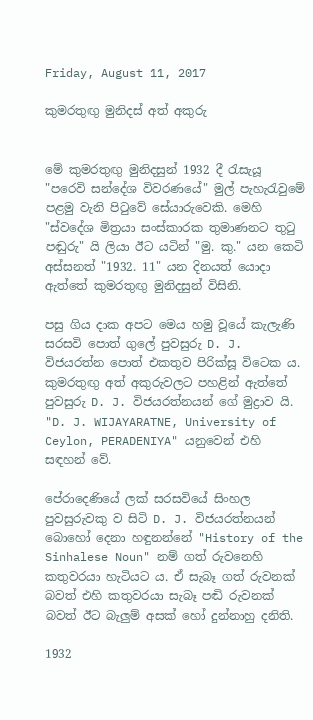Friday, August 11, 2017

කුමරතුඟු මුනිදස් අත් අකුරු


මේ කුමරතුඟු මුනිදසුන් 1932 දී රැසැයූ "පරෙවි සන්දේශ විවරණයේ" මුල් පැහැරැවුමේ පළමු වැනි පිටුවේ සේයාරුවෙකි. මෙහි "ස්වදේශ මිත්‍රයා සංස්කාරක තුමාණනට තුටු පඬුරු" යි ලියා ඊට යටින් "මු. කු." යන කෙටි අස්සනත් "1932. 11" යන දිනයත් යොදා ඇත්තේ කුමරතුඟු මුනිදසුන් විසිනි.

පසු ගිය දාක අපට මෙය හමු වූයේ කැලැණි සරසවි පොත් ගුලේ පුවසුරු D. J. විජයරත්න පොත් එකතුව පිරික්සූ විටෙක ය. කුමරතුඟු අත් අකුරුවලට පහළින් ඇත්තේ පුවසුරු D. J. විජයරත්නයන් ගේ මුද්‍රාව යි. "D. J. WIJAYARATNE, University of Ceylon, PERADENIYA" යනුවෙන් එහි සඳහන් වේ.

පේරාදෙණියේ ලක් සරසවියේ සිංහල පුවසුරුවකු ව සිටි D. J. විජයරත්නයන් බොහෝ දෙනා හඳුනන්නේ "History of the Sinhalese Noun" නම් ගත් රුවනෙහි කතුවරයා හැටියට ය. ඒ සැබෑ ගත් රුවනක් බවත් එහි කතුවරයා සැබෑ පඬි රුවනක් බවත් ඊට බැලුම් අසක් හෝ දුන්නාහු දනිති.

1932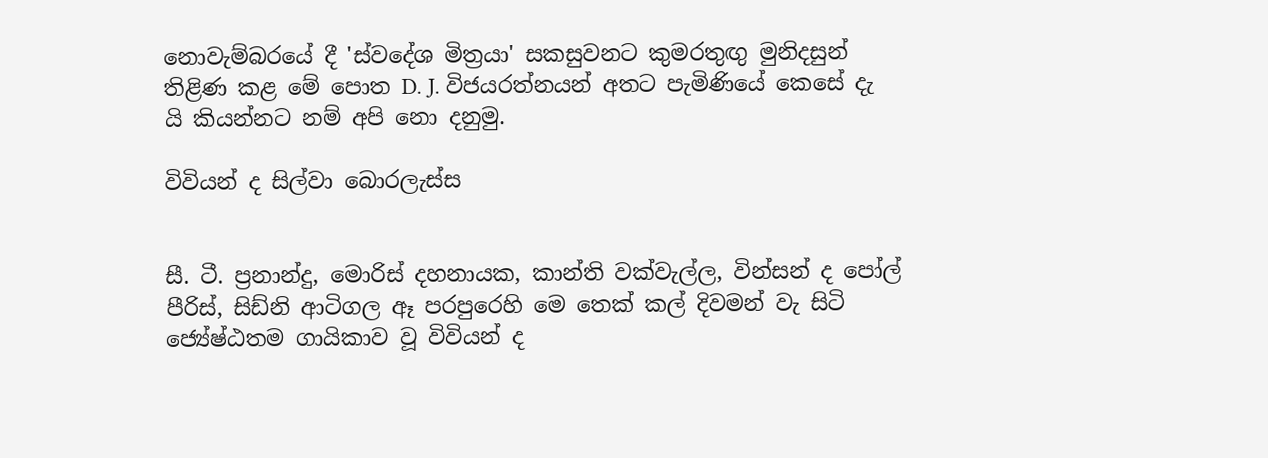නොවැම්බරයේ දී 'ස්වදේශ මිත්‍රයා' සකසුවනට කුමරතුඟු මුනිදසුන් තිළිණ කළ මේ පොත D. J. විජයරත්නයන් අතට පැමිණියේ කෙසේ දැ යි කියන්නට නම් අපි නො දනුමු.

විවියන් ද සිල්වා බොරලැස්ස


සී. ටී. ප්‍රනාන්දු, මොරිස් දහනායක, කාන්ති වක්වැල්ල, වින්සන් ද පෝල් පීරිස්, සිඩ්නි ආටිගල ඈ පරපුරෙහි මෙ තෙක් කල් දිවමන් වැ සිටි ජ්‍යේෂ්ඨතම ගායිකාව වූ විවියන් ද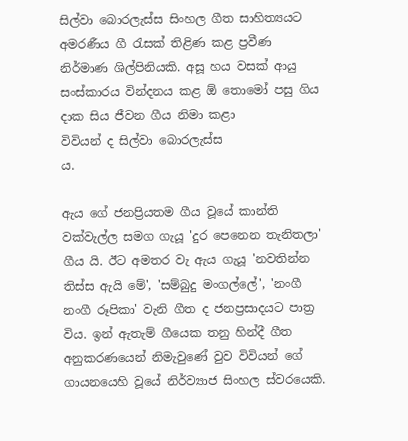සිල්වා බොරලැස්ස සිංහල ගීත සාහිත්‍යයට අමරණීය ගී රැසක් තිළිණ කළ ප්‍රවීණ නිර්මාණ ශිල්පිනියකි. අසූ හය වසක් ආයු සංස්කාරය වින්දනය කළ ඕ තොමෝ පසු ගිය දාක සිය ජීවන ගීය නිමා කළා
විවියන් ද සිල්වා බොරලැස්ස
ය.

ඇය ගේ ජනප්‍රියතම ගීය වූයේ කාන්ති වක්වැල්ල සමග ගැයූ 'දුර පෙනෙන තැනිතලා' ගීය යි. ඊට අමතර වැ ඇය ගැයූ 'නවතින්න තිස්ස ඇයි මේ', 'සම්බුදු මංගල්ලේ', 'නංගී නංගී රූපිකා' වැනි ගීත ද ජනප්‍රසාදයට පාත්‍ර විය. ඉන් ඇතැම් ගීයෙක තනු හින්දී ගීත අනුකරණයෙන් නිමැවුණේ වුව විවියන් ගේ ගායනයෙහි වූයේ නිර්ව්‍යාජ සිංහල ස්වරයෙකි.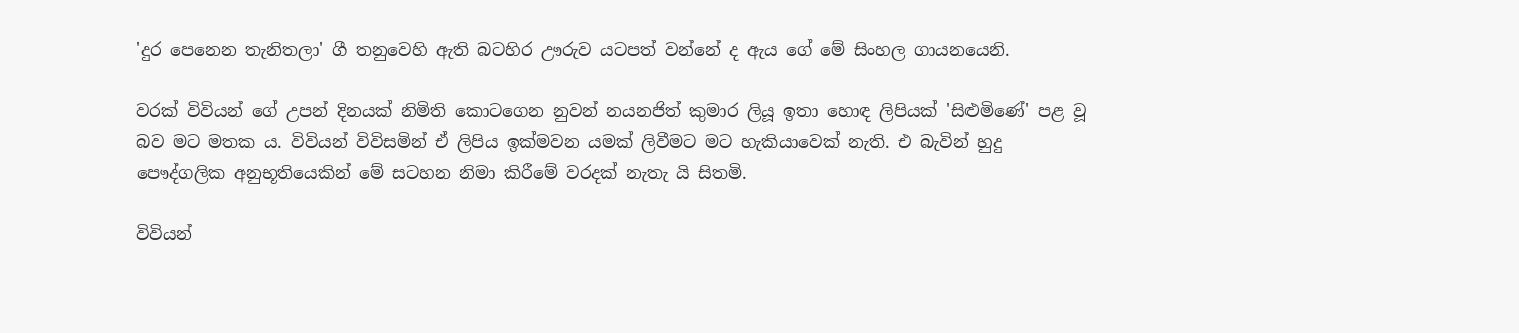'දුර පෙනෙන තැනිතලා' ගී තනුවෙහි ඇති බටහිර ඌරුව යටපත් වන්නේ ද ඇය ගේ මේ සිංහල ගායනයෙනි.

වරක් විවියන් ගේ උපන් දිනයක් නිමිති කොටගෙන නුවන් නයනජිත් කුමාර ලියූ ඉතා හොඳ ලිපියක් 'සිළුමිණේ' පළ වූ බව මට මතක ය. විවියන් විවිසමින් ඒ ලිපිය ඉක්මවන යමක් ලිවීමට මට හැකියාවෙක් නැති. එ බැවින් හුදු පෞද්ගලික අනුභූතියෙකින් මේ සටහන නිමා කිරීමේ වරදක් නැතැ යි සිතමි.

විවියන්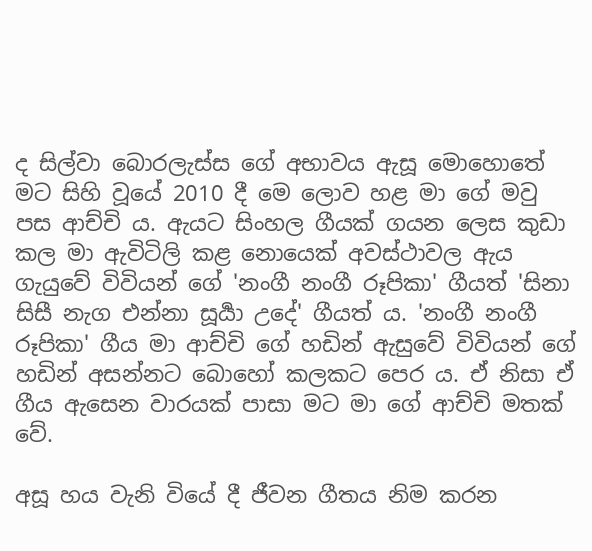ද සිල්වා බොරලැස්ස ගේ අභාවය ඇසූ මොහොතේ මට සිහි වූයේ 2010 දී මෙ ලොව හළ මා ගේ මවු පස ආච්චි ය. ඇයට සිංහල ගීයක් ගයන ලෙස කුඩා කල මා ඇවිටිලි කළ නොයෙක් අවස්ථාවල ඇය ගැයුවේ විවියන් ගේ 'නංගී නංගී රූපිකා' ගීයත් 'සිනා සිසී නැග එන්නා සූර්‍යා උදේ' ගීයත් ය. 'නංගී නංගී රූපිකා' ගීය මා ආච්චි ගේ හඩින් ඇසුවේ විවියන් ගේ හඩින් අසන්නට බොහෝ කලකට පෙර ය. ඒ නිසා ඒ ගීය ඇසෙන වාරයක් පාසා මට මා ගේ ආච්චි මතක් වේ.

අසූ හය වැනි වියේ දී ජීවන ගීතය නිම කරන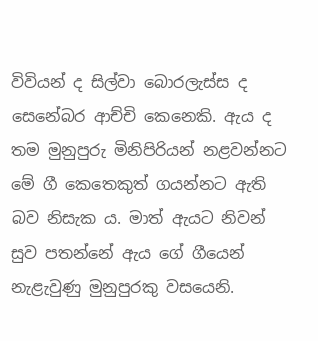විවියන් ද සිල්වා බොරලැස්ස ද සෙනේබර ආච්චි කෙනෙකි. ඇය ද තම මුනුපුරු මිනිපිරියන් නළවන්නට මේ ගී කෙතෙකුත් ගයන්නට ඇති බව නිසැක ය. මාත් ඇයට නිවන් සුව පතන්නේ ඇය ගේ ගීයෙන් නැළැවුණු මුනුපුරකු වසයෙනි.